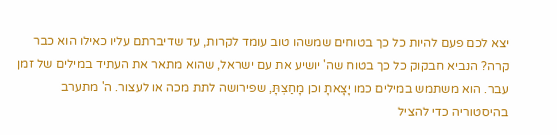יצא לכם פעם להיות כל כך בטוחים שמשהו טוב עומד לקרות, עד שדיברתם עליו כאילו הוא כבר קרה? הנביא חבקוק כל כך בטוח שה' יושיע את עם ישראל, שהוא מתאר את העתיד במילים של זמן עבר. הוא משתמש במילים כמו יָצָאתָ וכן מָחַצְתָּ, שפירושה לתת מכה או לעצור. ה' מתערב בהיסטוריה כדי להציל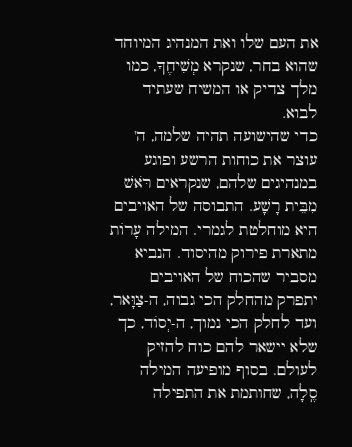את העם שלו ואת המנהיג המיוחד שהוא בחר, שנקרא מְשִׁיחֶךָ, כמו מלך צדיק או המשיח שעתיד לבוא.
כדי שהישועה תהיה שלמה, ה' עוצר את כוחות הרשע ופוגע במנהיגים שלהם, שנקראים רֹּאשׁ מִבֵּית רָשָׁע. התבוסה של האויבים היא מוחלטת לגמרי. המילה עָרוֹת מתארת פירוק מהיסוד. הנביא מסביר שהכוח של האויבים יתפרק מהחלק הכי גבוה, ה-צַוָּאר, ועד לחלק הכי נמוך, ה-יְסוֹד, כך שלא יישאר להם כוח להזיק לעולם. בסוף מופיעה המילה סֶֽלָה, שחותמת את התפילה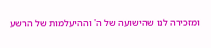ומזכירה לנו שהישועה של ה' וההיעלמות של הרשע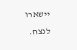יישארו לנצח.